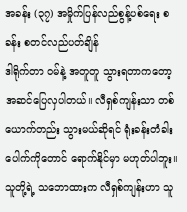အခန်း (၃၇) အမှိုက်ပြန်လည်စွန့်ပစ်ရေး စခန်း စတင်လည်ပတ်ချိန်
ဒါရိုက်တာ ဝမ်နဲ့ အတူတူ သွားရတာကတော့ အဆင်ပြေလှပါတယ်။ လီရှစ်ကျန်းသာ တစ်ယောက်တည်း သွားမယ်ဆိုရင် ရုံးခန်းတံခါးပေါက်ကိုတောင် ရောက်နိုင်မှာ မဟုတ်ပါဘူး။ သူတို့ရဲ့ သဘောထားက လီရှစ်ကျန်းဟာ သူ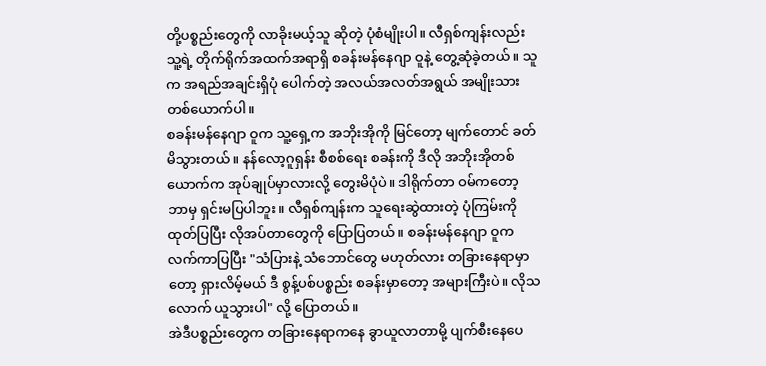တို့ပစ္စည်းတွေကို လာခိုးမယ့်သူ ဆိုတဲ့ ပုံစံမျိုးပါ။ လီရှစ်ကျန်းလည်း သူ့ရဲ့ တိုက်ရိုက်အထက်အရာရှိ စခန်းမန်နေဂျာ ဝူနဲ့ တွေ့ဆုံခဲ့တယ်။ သူက အရည်အချင်းရှိပုံ ပေါက်တဲ့ အလယ်အလတ်အရွယ် အမျိုးသားတစ်ယောက်ပါ။
စခန်းမန်နေဂျာ ဝူက သူ့ရှေ့က အဘိုးအိုကို မြင်တော့ မျက်တောင် ခတ်မိသွားတယ်။ နန်လော့ဂူရှန်း စီစစ်ရေး စခန်းကို ဒီလို အဘိုးအိုတစ်ယောက်က အုပ်ချုပ်မှာလားလို့ တွေးမိပုံပဲ။ ဒါရိုက်တာ ဝမ်ကတော့ ဘာမှ ရှင်းမပြပါဘူး။ လီရှစ်ကျန်းက သူရေးဆွဲထားတဲ့ ပုံကြမ်းကို ထုတ်ပြပြီး လိုအပ်တာတွေကို ပြောပြတယ်။ စခန်းမန်နေဂျာ ဝူက လက်ကာပြပြီး "သံပြားနဲ့ သံဘောင်တွေ မဟုတ်လား တခြားနေရာမှာတော့ ရှားလိမ့်မယ် ဒီ စွန့်ပစ်ပစ္စည်း စခန်းမှာတော့ အများကြီးပဲ။ လိုသလောက် ယူသွားပါ" လို့ ပြောတယ်။
အဲဒီပစ္စည်းတွေက တခြားနေရာကနေ ခွာယူလာတာမို့ ပျက်စီးနေပေ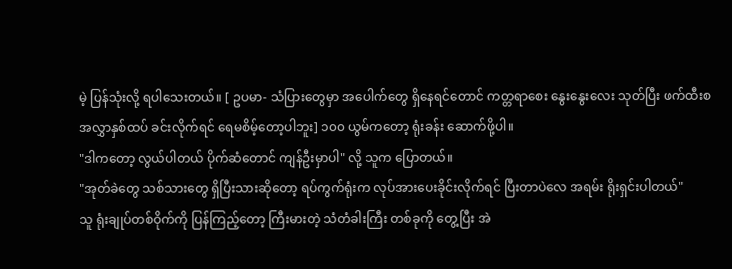မဲ့ ပြန်သုံးလို့ ရပါသေးတယ်။ [ ဥပမာ- သံပြားတွေမှာ အပေါက်တွေ ရှိနေရင်တောင် ကတ္တရာစေး နွေးနွေးလေး သုတ်ပြီး ဖက်ထီးစ အလွှာနှစ်ထပ် ခင်းလိုက်ရင် ရေမစိမ့်တော့ပါဘူး] ၁၀၀ ယွမ်ကတော့ ရုံးခန်း ဆောက်ဖို့ပါ။
"ဒါကတော့ လွယ်ပါတယ် ပိုက်ဆံတောင် ကျန်ဦးမှာပါ" လို့ သူက ပြောတယ်။
"အုတ်ခဲတွေ သစ်သားတွေ ရှိပြီးသားဆိုတော့ ရပ်ကွက်ရုံးက လုပ်အားပေးခိုင်းလိုက်ရင် ပြီးတာပဲလေ အရမ်း ရိုးရှင်းပါတယ်"
သူ ရုံးချုပ်တစ်ဝိုက်ကို ပြန်ကြည့်တော့ ကြီးမားတဲ့ သံတံခါးကြီး တစ်ခုကို တွေ့ပြီး အဲ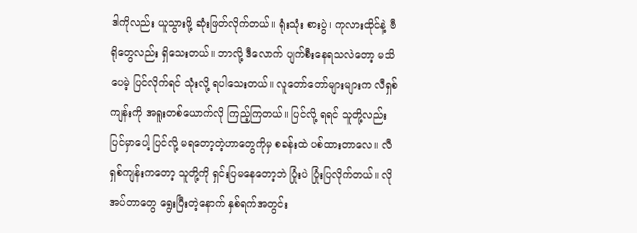ဒါကိုလည်း ယူသွားဖို့ ဆုံးဖြတ်လိုက်တယ်။ ရုံးသုံး စားပွဲ၊ ကုလားထိုင်နဲ့ ဗီရိုတွေလည်း ရှိသေးတယ်။ ဘာလို့ ဒီလောက် ပျက်စီးနေရသလဲတော့ မသိပေမဲ့ ပြင်လိုက်ရင် သုံးလို့ ရပါသေးတယ်။ လူတော်တော်များများက လီရှစ်ကျန်းကို အရူးတစ်ယောက်လို ကြည့်ကြတယ်။ ပြင်လို့ ရရင် သူတို့လည်း ပြင်မှာပေါ့ ပြင်လို့ မရတော့တဲ့ဟာတွေကိုမှ စခန်းထဲ ပစ်ထားတာလေ။ လီရှစ်ကျန်းကတော့ သူတို့ကို ရှင်းပြမနေတော့ဘဲ ပြုံးပဲ ပြုံးပြလိုက်တယ်။ လိုအပ်တာတွေ ရွေးပြီးတဲ့နောက် နှစ်ရက်အတွင်း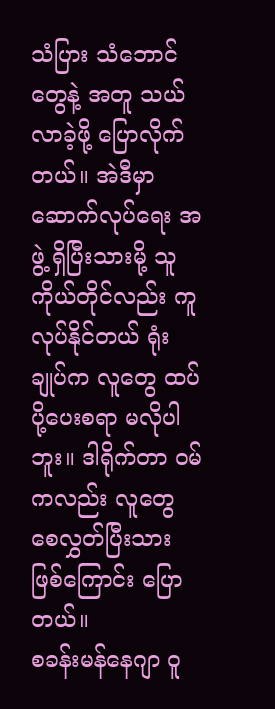သံပြား သံဘောင်တွေနဲ့ အတူ သယ်လာခဲ့ဖို့ ပြောလိုက်တယ်။ အဲဒီမှာ ဆောက်လုပ်ရေး အဖွဲ့ ရှိပြီးသားမို့ သူ ကိုယ်တိုင်လည်း ကူလုပ်နိုင်တယ် ရုံးချုပ်က လူတွေ ထပ်ပို့ပေးစရာ မလိုပါဘူး။ ဒါရိုက်တာ ဝမ်ကလည်း လူတွေ စေလွှတ်ပြီးသား ဖြစ်ကြောင်း ပြောတယ်။
စခန်းမန်နေဂျာ ဝူ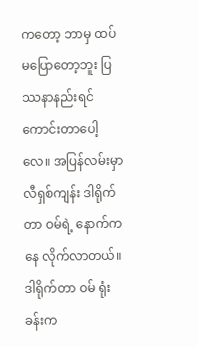ကတော့ ဘာမှ ထပ်မပြောတော့ဘူး ပြဿနာနည်းရင် ကောင်းတာပေါ့လေ။ အပြန်လမ်းမှာ လီရှစ်ကျန်း ဒါရိုက်တာ ဝမ်ရဲ့ နောက်ကနေ လိုက်လာတယ်။ ဒါရိုက်တာ ဝမ် ရုံးခန်းက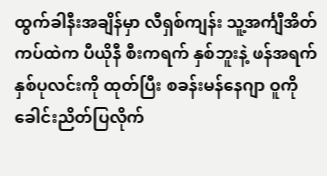ထွက်ခါနီးအချိန်မှာ လီရှစ်ကျန်း သူ့အင်္ကျီအိတ်ကပ်ထဲက ပီယိုနီ စီးကရက် နှစ်ဘူးနဲ့ ဖန်အရက် နှစ်ပုလင်းကို ထုတ်ပြီး စခန်းမန်နေဂျာ ဝူကို ခေါင်းညိတ်ပြလိုက်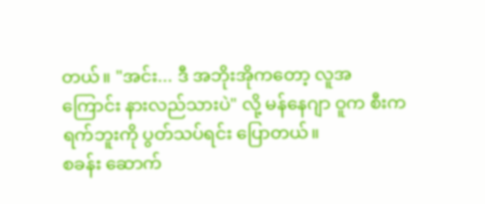တယ်။ "အင်း... ဒီ အဘိုးအိုကတော့ လူအကြောင်း နားလည်သားပဲ" လို့ မန်နေဂျာ ဝူက စီးကရက်ဘူးကို ပွတ်သပ်ရင်း ပြောတယ်။
စခန်း ဆောက်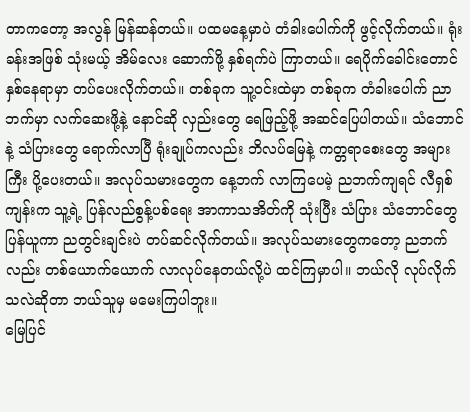တာကတော့ အလွန် မြန်ဆန်တယ်။ ပထမနေ့မှာပဲ တံခါးပေါက်ကို ဖွင့်လိုက်တယ်။ ရုံးခန်းအဖြစ် သုံးမယ့် အိမ်လေး ဆောက်ဖို့ နှစ်ရက်ပဲ ကြာတယ်။ ရေပိုက်ခေါင်းတောင် နှစ်နေရာမှာ တပ်ပေးလိုက်တယ်။ တစ်ခုက သူ့ဝင်းထဲမှာ တစ်ခုက တံခါးပေါက် ညာဘက်မှာ လက်ဆေးဖို့နဲ့ နောင်ဆို လှည်းတွေ ရေဖြည့်ဖို့ အဆင်ပြေပါတယ်။ သံဘောင်နဲ့ သံပြားတွေ ရောက်လာပြီ ရုံးချုပ်ကလည်း ဘိလပ်မြေနဲ့ ကတ္တရာစေးတွေ အများကြီး ပို့ပေးတယ်။ အလုပ်သမားတွေက နေ့ဘက် လာကြပေမဲ့ ညဘက်ကျရင် လီရှစ်ကျန်းက သူ့ရဲ့ ပြန်လည်စွန့်ပစ်ရေး အာကာသအိတ်ကို သုံးပြီး သံပြား သံဘောင်တွေ ပြန်ယူကာ ညတွင်းချင်းပဲ တပ်ဆင်လိုက်တယ်။ အလုပ်သမားတွေကတော့ ညဘက်လည်း တစ်ယောက်ယောက် လာလုပ်နေတယ်လို့ပဲ ထင်ကြမှာပါ။ ဘယ်လို လုပ်လိုက်သလဲဆိုတာ ဘယ်သူမှ မမေးကြပါဘူး။
မြေပြင်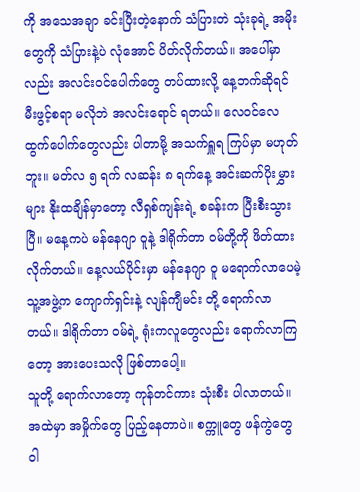ကို အသေအချာ ခင်းပြီးတဲ့နောက် သံပြားတဲ သုံးခုရဲ့ အမိုးတွေကို သံပြားနဲ့ပဲ လုံအောင် ပိတ်လိုက်တယ်။ အပေါ်မှာလည်း အလင်းဝင်ပေါက်တွေ တပ်ထားလို့ နေ့ဘက်ဆိုရင် မီးဖွင့်စရာ မလိုဘဲ အလင်းရောင် ရတယ်။ လေဝင်လေထွက်ပေါက်တွေလည်း ပါတာမို့ အသက်ရှူရ ကြပ်မှာ မဟုတ်ဘူး။ မတ်လ ၅ ရက် လဆန်း ၈ ရက်နေ့ အင်းဆက်ပိုးမွှားများ နိုးထချိန်မှာတော့ လီရှစ်ကျန်းရဲ့ စခန်းက ပြီးစီးသွားပြီ။ မနေ့ကပဲ မန်နေဂျာ ဝူနဲ့ ဒါရိုက်တာ ဝမ်တို့ကို ဖိတ်ထားလိုက်တယ်။ နေ့လယ်ပိုင်းမှာ မန်နေဂျာ ဝူ မရောက်လာပေမဲ့ သူ့အဖွဲ့က ကျောက်ရှင်းနဲ့ လျန်ကျီမင်း တို့ ရောက်လာတယ်။ ဒါရိုက်တာ ဝမ်ရဲ့ ရုံးကလူတွေလည်း ရောက်လာကြတော့ အားပေးသလို ဖြစ်တာပေါ့။
သူတို့ ရောက်လာတော့ ကုန်တင်ကား သုံးစီး ပါလာတယ်။ အထဲမှာ အမှိုက်တွေ ပြည့်နေတာပဲ။ စက္ကူတွေ ဖန်ကွဲတွေ ဝါ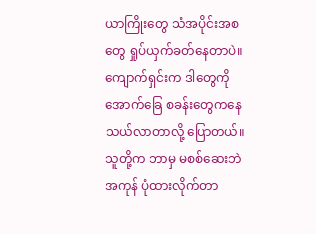ယာကြိုးတွေ သံအပိုင်းအစတွေ ရှုပ်ယှက်ခတ်နေတာပဲ။ ကျောက်ရှင်းက ဒါတွေကို အောက်ခြေ စခန်းတွေကနေ သယ်လာတာလို့ ပြောတယ်။ သူတို့က ဘာမှ မစစ်ဆေးဘဲ အကုန် ပုံထားလိုက်တာ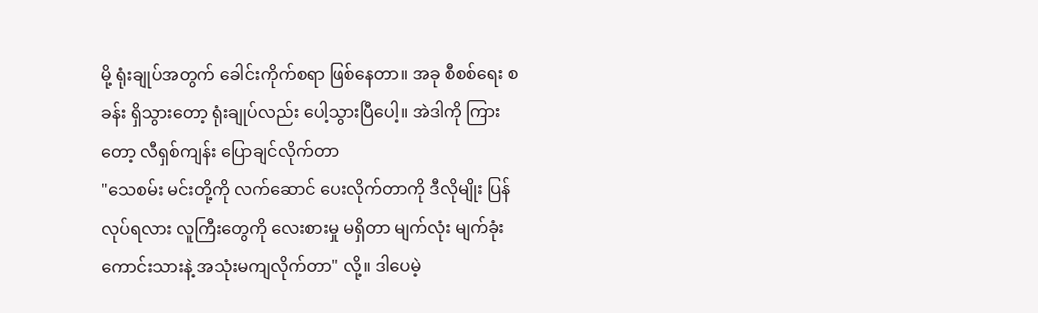မို့ ရုံးချုပ်အတွက် ခေါင်းကိုက်စရာ ဖြစ်နေတာ။ အခု စီစစ်ရေး စခန်း ရှိသွားတော့ ရုံးချုပ်လည်း ပေါ့သွားပြီပေါ့။ အဲဒါကို ကြားတော့ လီရှစ်ကျန်း ပြောချင်လိုက်တာ
"သေစမ်း မင်းတို့ကို လက်ဆောင် ပေးလိုက်တာကို ဒီလိုမျိုး ပြန်လုပ်ရလား လူကြီးတွေကို လေးစားမှု မရှိတာ မျက်လုံး မျက်ခုံး ကောင်းသားနဲ့ အသုံးမကျလိုက်တာ" လို့။ ဒါပေမဲ့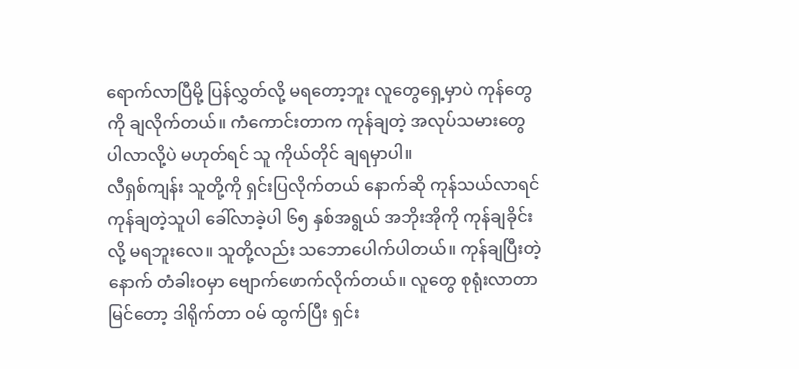ရောက်လာပြီမို့ ပြန်လွှတ်လို့ မရတော့ဘူး လူတွေရှေ့မှာပဲ ကုန်တွေကို ချလိုက်တယ်။ ကံကောင်းတာက ကုန်ချတဲ့ အလုပ်သမားတွေ ပါလာလို့ပဲ မဟုတ်ရင် သူ ကိုယ်တိုင် ချရမှာပါ။
လီရှစ်ကျန်း သူတို့ကို ရှင်းပြလိုက်တယ် နောက်ဆို ကုန်သယ်လာရင် ကုန်ချတဲ့သူပါ ခေါ်လာခဲ့ပါ ၆၅ နှစ်အရွယ် အဘိုးအိုကို ကုန်ချခိုင်းလို့ မရဘူးလေ။ သူတို့လည်း သဘောပေါက်ပါတယ်။ ကုန်ချပြီးတဲ့နောက် တံခါးဝမှာ ဗျောက်ဖောက်လိုက်တယ်။ လူတွေ စုရုံးလာတာ မြင်တော့ ဒါရိုက်တာ ဝမ် ထွက်ပြီး ရှင်း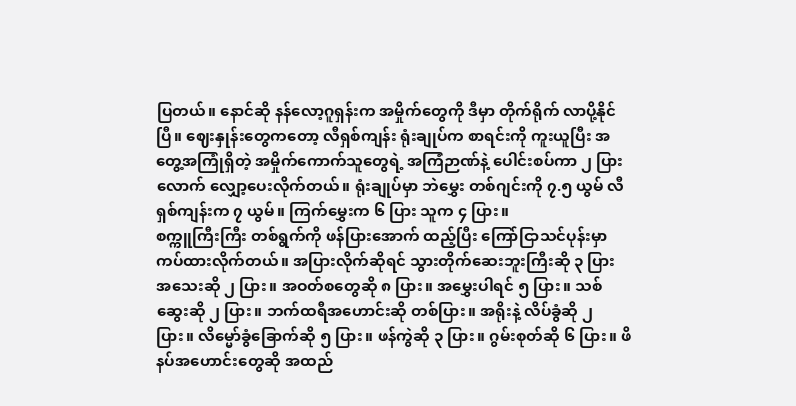ပြတယ်။ နောင်ဆို နန်လော့ဂူရှန်းက အမှိုက်တွေကို ဒီမှာ တိုက်ရိုက် လာပို့နိုင်ပြီ။ ဈေးနှုန်းတွေကတော့ လီရှစ်ကျန်း ရုံးချုပ်က စာရင်းကို ကူးယူပြီး အတွေ့အကြုံရှိတဲ့ အမှိုက်ကောက်သူတွေရဲ့ အကြံဉာဏ်နဲ့ ပေါင်းစပ်ကာ ၂ ပြားလောက် လျှော့ပေးလိုက်တယ်။ ရုံးချုပ်မှာ ဘဲမွှေး တစ်ဂျင်းကို ၇.၅ ယွမ် လီရှစ်ကျန်းက ၇ ယွမ်။ ကြက်မွှေးက ၆ ပြား သူက ၄ ပြား။
စက္ကူကြီးကြီး တစ်ရွက်ကို ဖန်ပြားအောက် ထည့်ပြီး ကြော်ငြာသင်ပုန်းမှာ ကပ်ထားလိုက်တယ်။ အပြားလိုက်ဆိုရင် သွားတိုက်ဆေးဘူးကြီးဆို ၃ ပြား အသေးဆို ၂ ပြား။ အဝတ်စတွေဆို ၈ ပြား။ အမွှေးပါရင် ၅ ပြား။ သစ်ဆွေးဆို ၂ ပြား။ ဘက်ထရီအဟောင်းဆို တစ်ပြား။ အရိုးနဲ့ လိပ်ခွံဆို ၂ ပြား။ လိမ္မော်ခွံခြောက်ဆို ၅ ပြား။ ဖန်ကွဲဆို ၃ ပြား။ ဂွမ်းစုတ်ဆို ၆ ပြား။ ဖိနပ်အဟောင်းတွေဆို အထည်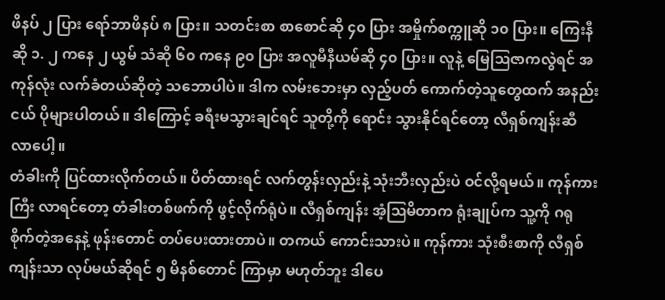ဖိနပ် ၂ ပြား ရော်ဘာဖိနပ် ၈ ပြား။ သတင်းစာ စာစောင်ဆို ၄၀ ပြား အမှိုက်စက္ကူဆို ၁၀ ပြား။ ကြေးနီဆို ၁. ၂ ကနေ ၂ ယွမ် သံဆို ၆၀ ကနေ ၉၀ ပြား အလူမီနီယမ်ဆို ၄၀ ပြား။ လူနဲ့ မြေဩဇာကလွဲရင် အကုန်လုံး လက်ခံတယ်ဆိုတဲ့ သဘောပါပဲ။ ဒါက လမ်းဘေးမှာ လှည့်ပတ် ကောက်တဲ့သူတွေထက် အနည်းငယ် ပိုများပါတယ်။ ဒါကြောင့် ခရီးမသွားချင်ရင် သူတို့ကို ရောင်း သွားနိုင်ရင်တော့ လီရှစ်ကျန်းဆီ လာပေါ့။
တံခါးကို ပြင်ထားလိုက်တယ်။ ပိတ်ထားရင် လက်တွန်းလှည်းနဲ့ သုံးဘီးလှည်းပဲ ဝင်လို့ရမယ်။ ကုန်ကားကြီး လာရင်တော့ တံခါးတစ်ဖက်ကို ဖွင့်လိုက်ရုံပဲ။ လီရှစ်ကျန်း အံ့ဩမိတာက ရုံးချုပ်က သူ့ကို ဂရုစိုက်တဲ့အနေနဲ့ ဖုန်းတောင် တပ်ပေးထားတာပဲ။ တကယ် ကောင်းသားပဲ။ ကုန်ကား သုံးစီးစာကို လီရှစ်ကျန်းသာ လုပ်မယ်ဆိုရင် ၅ မိနစ်တောင် ကြာမှာ မဟုတ်ဘူး ဒါပေ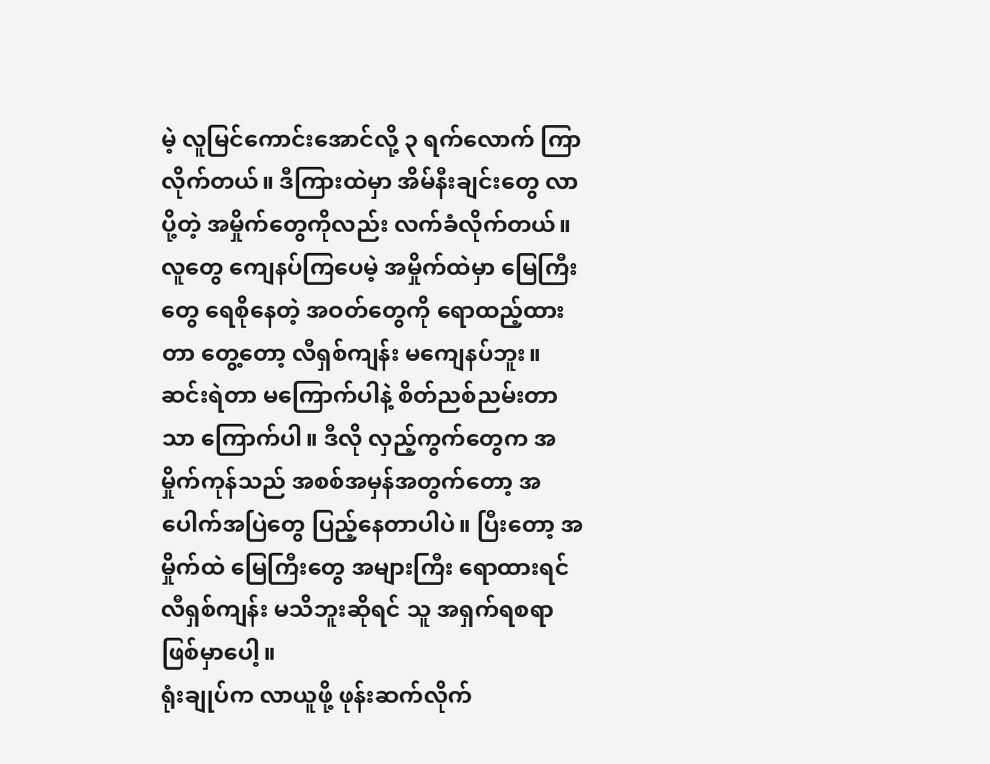မဲ့ လူမြင်ကောင်းအောင်လို့ ၃ ရက်လောက် ကြာလိုက်တယ်။ ဒီကြားထဲမှာ အိမ်နီးချင်းတွေ လာပို့တဲ့ အမှိုက်တွေကိုလည်း လက်ခံလိုက်တယ်။ လူတွေ ကျေနပ်ကြပေမဲ့ အမှိုက်ထဲမှာ မြေကြီးတွေ ရေစိုနေတဲ့ အဝတ်တွေကို ရောထည့်ထားတာ တွေ့တော့ လီရှစ်ကျန်း မကျေနပ်ဘူး။ ဆင်းရဲတာ မကြောက်ပါနဲ့ စိတ်ညစ်ညမ်းတာသာ ကြောက်ပါ။ ဒီလို လှည့်ကွက်တွေက အမှိုက်ကုန်သည် အစစ်အမှန်အတွက်တော့ အပေါက်အပြဲတွေ ပြည့်နေတာပါပဲ။ ပြီးတော့ အမှိုက်ထဲ မြေကြီးတွေ အများကြီး ရောထားရင် လီရှစ်ကျန်း မသိဘူးဆိုရင် သူ အရှက်ရစရာ ဖြစ်မှာပေါ့။
ရုံးချုပ်က လာယူဖို့ ဖုန်းဆက်လိုက်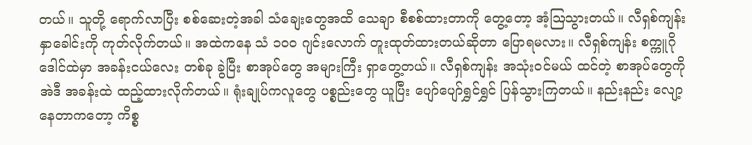တယ်။ သူတို့ ရောက်လာပြီး စစ်ဆေးတဲ့အခါ သံချေးတွေအထိ သေချာ စီစစ်ထားတာကို တွေ့တော့ အံ့ဩသွားတယ်။ လီရှစ်ကျန်း နှာခေါင်းကို ကုတ်လိုက်တယ်။ အထဲကနေ သံ ၁၀၀ ဂျင်းလောက် တူးထုတ်ထားတယ်ဆိုတာ ပြောရမလား။ လီရှစ်ကျန်း စက္ကူဂိုဒေါင်ထဲမှာ အခန်းငယ်လေး တစ်ခု ခွဲပြီး စာအုပ်တွေ အများကြီး ရှာတွေ့တယ်။ လီရှစ်ကျန်း အသုံးဝင်မယ် ထင်တဲ့ စာအုပ်တွေကို အဲဒီ အခန်းထဲ ထည့်ထားလိုက်တယ်။ ရုံးချုပ်ကလူတွေ ပစ္စည်းတွေ ယူပြီး ပျော်ပျော်ရွှင်ရွှင် ပြန်သွားကြတယ်။ နည်းနည်း လျော့နေတာကတော့ ကိစ္စ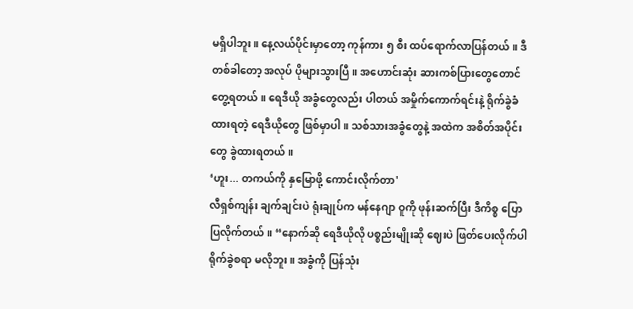မရှိပါဘူး။ နေ့လယ်ပိုင်းမှာတော့ ကုန်ကား ၅ စီး ထပ်ရောက်လာပြန်တယ်။ ဒီတစ်ခါတော့ အလုပ် ပိုများသွားပြီ။ အဟောင်းဆုံး ဆားကစ်ပြားတွေတောင် တွေ့ရတယ်။ ရေဒီယို အခွံတွေလည်း ပါတယ် အမှိုက်ကောက်ရင်းနဲ့ ရိုက်ခွဲခံထားရတဲ့ ရေဒီယိုတွေ ဖြစ်မှာပါ။ သစ်သားအခွံတွေနဲ့ အထဲက အစိတ်အပိုင်းတွေ ခွဲထားရတယ်။
‘ဟူး... တကယ်ကို နှမြောဖို့ ကောင်းလိုက်တာ'
လီရှစ်ကျန်း ချက်ချင်းပဲ ရုံးချုပ်က မန်နေဂျာ ဝူကို ဖုန်းဆက်ပြီး ဒီကိစ္စ ပြောပြလိုက်တယ်။ “နောက်ဆို ရေဒီယိုလို ပစ္စည်းမျိုးဆို ဈေးပဲ ဖြတ်ပေးလိုက်ပါ ရိုက်ခွဲစရာ မလိုဘူး။ အခွံကို ပြန်သုံး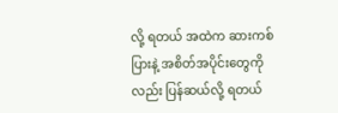လို့ ရတယ် အထဲက ဆားကစ်ပြားနဲ့ အစိတ်အပိုင်းတွေကိုလည်း ပြန်ဆယ်လို့ ရတယ်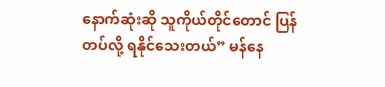နောက်ဆုံးဆို သူကိုယ်တိုင်တောင် ပြန်တပ်လို့ ရနိုင်သေးတယ်” မန်နေ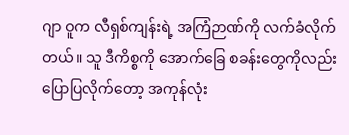ဂျာ ဝူက လီရှစ်ကျန်းရဲ့ အကြံဉာဏ်ကို လက်ခံလိုက်တယ်။ သူ ဒီကိစ္စကို အောက်ခြေ စခန်းတွေကိုလည်း ပြောပြလိုက်တော့ အကုန်လုံး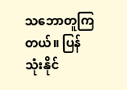သဘောတူကြတယ်။ ပြန်သုံးနိုင်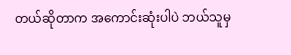တယ်ဆိုတာက အကောင်းဆုံးပါပဲ ဘယ်သူမှ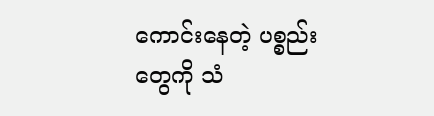ကောင်းနေတဲ့ ပစ္စည်းတွေကို သံ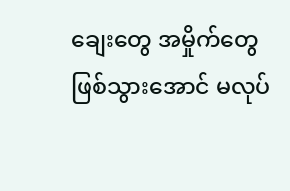ချေးတွေ အမှိုက်တွေ ဖြစ်သွားအောင် မလုပ်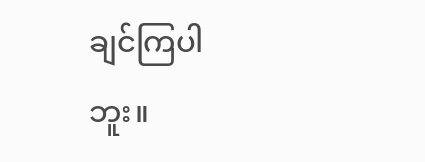ချင်ကြပါဘူး။